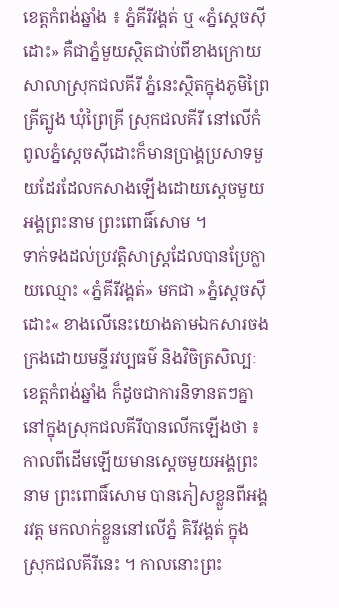ខេត្តកំពង់ឆ្នាំង ៖ ភ្នំគីរីវង្គត់ ឬ «ភ្នំស្តេចស៊ីដោះ» គឺជាភ្នំមួយស្ថិតជាប់ពីខាងក្រោយសាលាស្រុកជលគីរី ភ្នំនេះស្ថិតក្នុងភូមិព្រៃគ្រីត្បូង ឃុំព្រៃគ្រី ស្រុកជលគីរី នៅលើកំពូលភ្នំស្តេចស៊ីដោះក៏មានប្រាង្គប្រសាទមួយដែរដែលកសាងឡើងដោយស្ដេចមួយអង្គព្រះនាម ព្រះពោធិ៍សោម ។
ទាក់ទងដល់ប្រវត្តិសាស្ត្រដែលបានប្រែក្លាយឈ្មោះ «ភ្នំគីរីវង្គត់» មកជា »ភ្នំស្តេចស៊ីដោះ« ខាងលើនេះយោងតាមឯកសារចងក្រងដោយមន្ទីរវប្បធម៌ និងវិចិត្រសិល្បៈ ខេត្តកំពង់ឆ្នាំង ក៏ដូចជាការនិទានតៗគ្នានៅក្នុងស្រុកជលគីរីបានលើកឡើងថា ៖ កាលពីដើមឡើយមានស្ដេចមួយអង្គព្រះនាម ព្រះពោធិ៍សោម បានភៀសខ្លួនពីអង្គរវត្ត មកលាក់ខ្លួននៅលើភ្នំ គិរីវង្គត់ ក្នុងស្រុកជលគីរីនេះ ។ កាលនោះព្រះ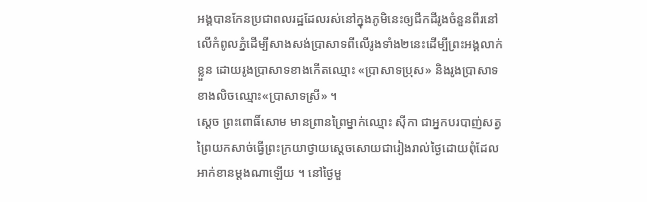អង្គបានកែនប្រជាពលរដ្ឋដែលរស់នៅក្នុងភូមិនេះឲ្យជីកដីរូងចំនួនពីរនៅលើកំពូលភ្នំដើម្បីសាងសង់ប្រាសាទពីលើរូងទាំង២នេះដើម្បីព្រះអង្គលាក់ខ្លួន ដោយរូងប្រាសាទខាងកើតឈ្មោះ «ប្រាសាទប្រុស» និងរូងប្រាសាទខាងលិចឈ្មោះ«ប្រាសាទស្រី» ។
ស្តេច ព្រះពោធិ៍សោម មានព្រានព្រៃម្នាក់ឈ្មោះ ស៊ីកា ជាអ្នកបរបាញ់សត្វព្រៃយកសាច់ធ្វើព្រះក្រយាថ្វាយស្ដេចសោយជារៀងរាល់ថ្ងៃដោយពុំដែលអាក់ខានម្តងណាឡើយ ។ នៅថ្ងៃមួ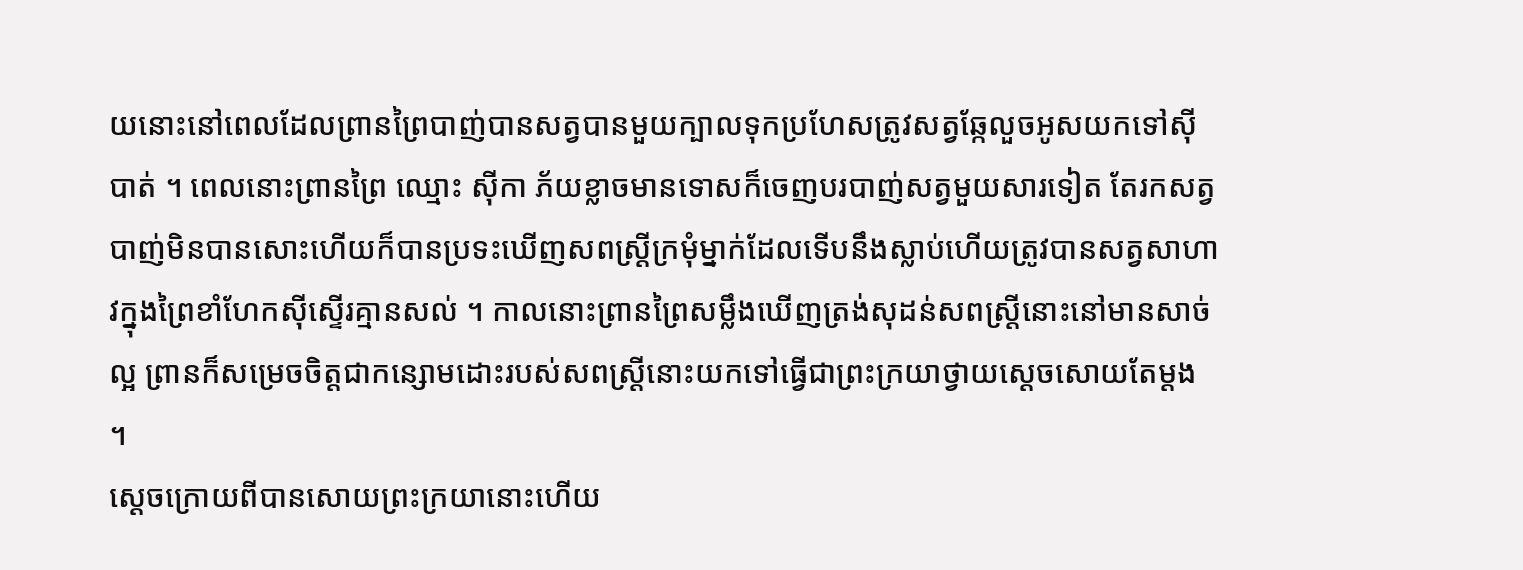យនោះនៅពេលដែលព្រានព្រៃបាញ់បានសត្វបានមួយក្បាលទុកប្រហែសត្រូវសត្វឆ្កែលួចអូសយកទៅស៊ីបាត់ ។ ពេលនោះព្រានព្រៃ ឈ្មោះ ស៊ីកា ភ័យខ្លាចមានទោសក៏ចេញបរបាញ់សត្វមួយសារទៀត តែរកសត្វបាញ់មិនបានសោះហើយក៏បានប្រទះឃើញសពស្ត្រីក្រមុំម្នាក់ដែលទើបនឹងស្លាប់ហើយត្រូវបានសត្វសាហាវក្នុងព្រៃខាំហែកស៊ីស្ទើរគ្មានសល់ ។ កាលនោះព្រានព្រៃសម្លឹងឃើញត្រង់សុដន់សពស្ត្រីនោះនៅមានសាច់ល្អ ព្រានក៏សម្រេចចិត្តជាកន្សោមដោះរបស់សពស្ត្រីនោះយកទៅធ្វើជាព្រះក្រយាថ្វាយស្ដេចសោយតែម្តង ។
ស្ដេចក្រោយពីបានសោយព្រះក្រយានោះហើយ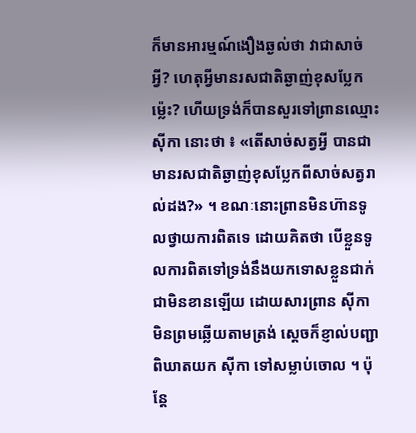ក៏មានអារម្មណ៍ងឿងឆ្ងល់ថា វាជាសាច់អ្វី? ហេតុអ្វីមានរសជាតិឆ្ងាញ់ខុសប្លែកម្ល៉េះ? ហើយទ្រង់ក៏បានសួរទៅព្រានឈ្មោះ ស៊ីកា នោះថា ៖ «តើសាច់សត្វអ្វី បានជាមានរសជាតិឆ្ងាញ់ខុសប្លែកពីសាច់សត្វរាល់ដង?» ។ ខណៈនោះព្រានមិនហ៊ានទូលថ្វាយការពិតទេ ដោយគិតថា បើខ្លួនទូលការពិតទៅទ្រង់នឹងយកទោសខ្លួនជាក់ជាមិនខានឡើយ ដោយសារព្រាន ស៊ីកា មិនព្រមឆ្លើយតាមត្រង់ ស្តេចក៏ខ្ញាល់បញ្ជាពិឃាតយក ស៊ីកា ទៅសម្លាប់ចោល ។ ប៉ុន្តែ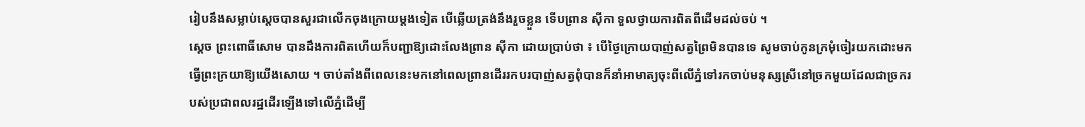រៀបនឹងសម្លាប់ស្តេចបានសួរជាលើកចុងក្រោយម្តងទៀត បើឆ្លើយត្រង់នឹងរួចខ្លួន ទើបព្រាន ស៊ីកា ទួលថ្វាយការពិតពីដើមដល់ចប់ ។
ស្តេច ព្រះពោធិ៍សោម បានដឹងការពិតហើយក៏បញ្ជាឱ្យដោះលែងព្រាន ស៊ីកា ដោយប្រាប់ថា ៖ បើថ្ងៃក្រោយបាញ់សត្វព្រៃមិនបានទេ សូមចាប់កូនក្រមុំចៀរយកដោះមកធ្វើព្រះក្រយាឱ្យយើងសោយ ។ ចាប់តាំងពីពេលនេះមកនៅពេលព្រានដើររកបរបាញ់សត្វពុំបានក៏នាំអាមាត្យចុះពីលើភ្នំទៅរកចាប់មនុស្សស្រីនៅច្រកមួយដែលជាច្រករបស់ប្រជាពលរដ្ឋដើរឡើងទៅលើភ្នំដើម្បី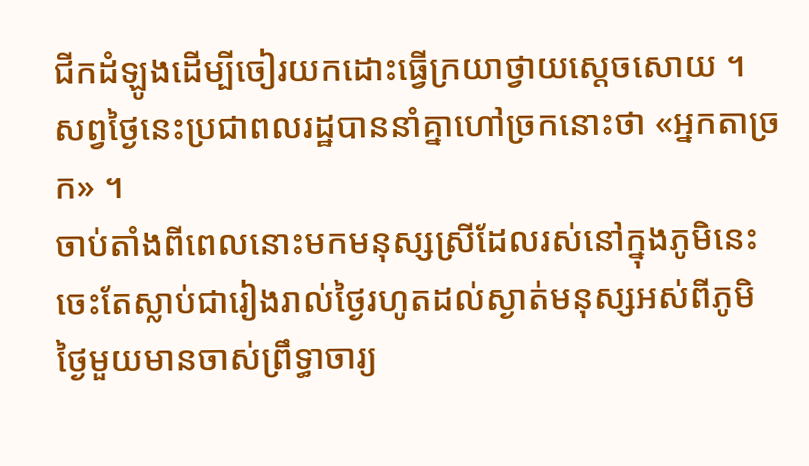ជីកដំឡូងដើម្បីចៀរយកដោះធ្វើក្រយាថ្វាយស្តេចសោយ ។ សព្វថ្ងៃនេះប្រជាពលរដ្ឋបាននាំគ្នាហៅច្រកនោះថា «អ្នកតាច្រក» ។
ចាប់តាំងពីពេលនោះមកមនុស្សស្រីដែលរស់នៅក្នុងភូមិនេះចេះតែស្លាប់ជារៀងរាល់ថ្ងៃរហូតដល់ស្ងាត់មនុស្សអស់ពីភូមិ ថ្ងៃមួយមានចាស់ព្រឹទ្ធាចារ្យ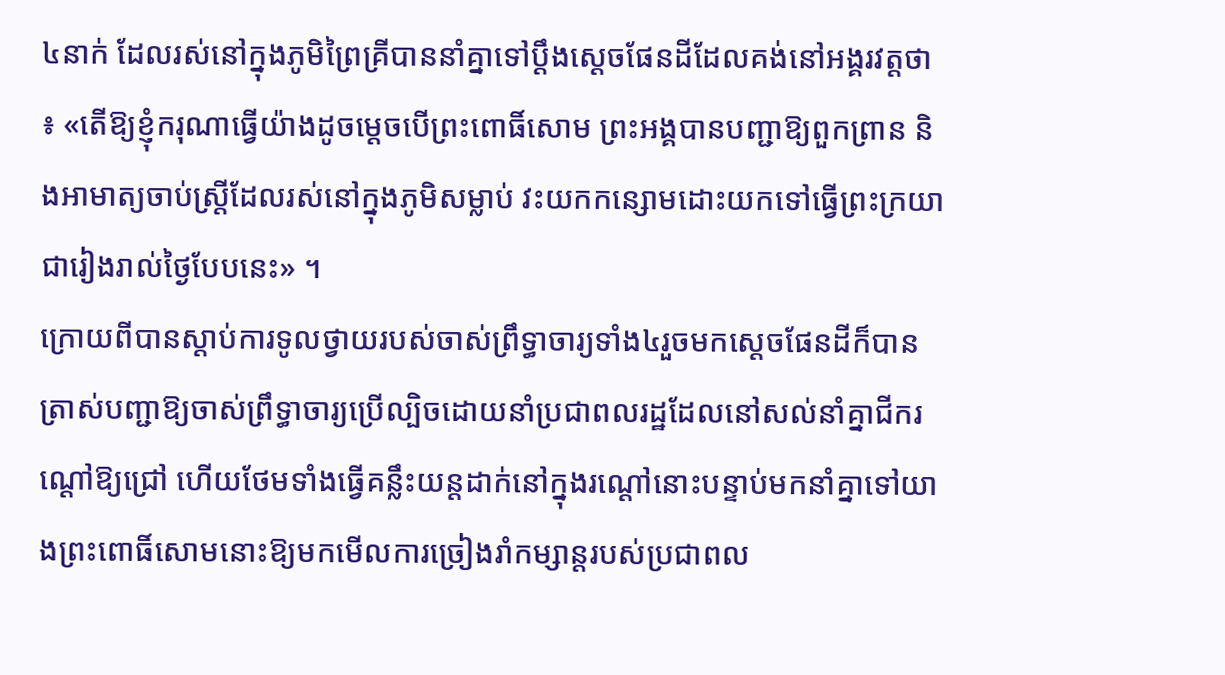៤នាក់ ដែលរស់នៅក្នុងភូមិព្រៃគ្រីបាននាំគ្នាទៅប្ដឹងស្ដេចផែនដីដែលគង់នៅអង្គរវត្តថា ៖ «តើឱ្យខ្ញុំករុណាធ្វើយ៉ាងដូចម្ដេចបើព្រះពោធិ៍សោម ព្រះអង្គបានបញ្ជាឱ្យពួកព្រាន និងអាមាត្យចាប់ស្ត្រីដែលរស់នៅក្នុងភូមិសម្លាប់ វះយកកន្សោមដោះយកទៅធ្វើព្រះក្រយាជារៀងរាល់ថ្ងៃបែបនេះ» ។
ក្រោយពីបានស្ដាប់ការទូលថ្វាយរបស់ចាស់ព្រឹទ្ធាចារ្យទាំង៤រួចមកស្ដេចផែនដីក៏បានត្រាស់បញ្ជាឱ្យចាស់ព្រឹទ្ធាចារ្យប្រើល្បិចដោយនាំប្រជាពលរដ្ឋដែលនៅសល់នាំគ្នាជីករណ្ដៅឱ្យជ្រៅ ហើយថែមទាំងធ្វើគន្លឹះយន្តដាក់នៅក្នុងរណ្ដៅនោះបន្ទាប់មកនាំគ្នាទៅយាងព្រះពោធិ៍សោមនោះឱ្យមកមើលការច្រៀងរាំកម្សាន្តរបស់ប្រជាពល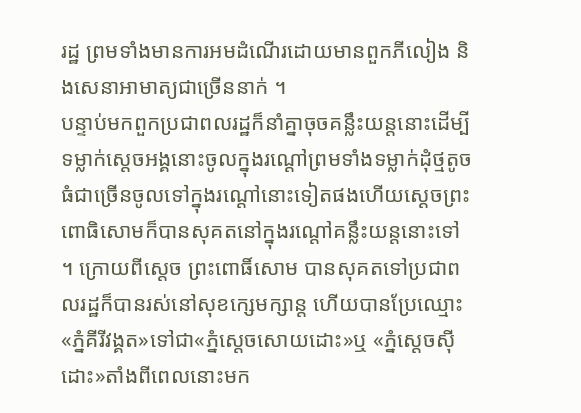រដ្ឋ ព្រមទាំងមានការអមដំណើរដោយមានពួកភីលៀង និងសេនាអាមាត្យជាច្រើននាក់ ។
បន្ទាប់មកពួកប្រជាពលរដ្ឋក៏នាំគ្នាចុចគន្លឹះយន្តនោះដើម្បីទម្លាក់ស្ដេចអង្គនោះចូលក្នុងរណ្ដៅព្រមទាំងទម្លាក់ដុំថ្មតូចធំជាច្រើនចូលទៅក្នុងរណ្ដៅនោះទៀតផងហើយស្ដេចព្រះពោធិសោមក៏បានសុគតនៅក្នុងរណ្ដៅគន្លឹះយន្តនោះទៅ ។ ក្រោយពីសេ្តច ព្រះពោធិ៍សោម បានសុគតទៅប្រជាពលរដ្ឋក៏បានរស់នៅសុខក្សេមក្សាន្ត ហើយបានប្រែឈ្មោះ«ភ្នំគីរីវង្គត»ទៅជា«ភ្នំស្តេចសោយដោះ»ឬ «ភ្នំស្តេចស៊ីដោះ»តាំងពីពេលនោះមក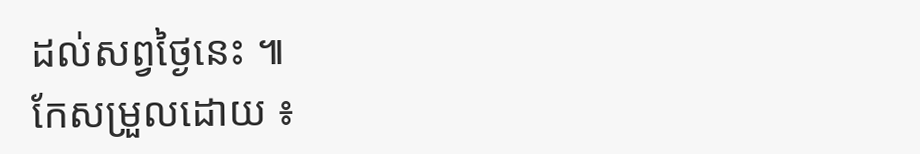ដល់សព្វថ្ងៃនេះ ៕
កែសម្រួលដោយ ៖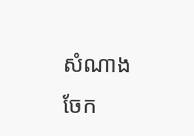សំណាង
ចែក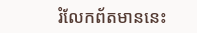រំលែកព័តមាននេះ